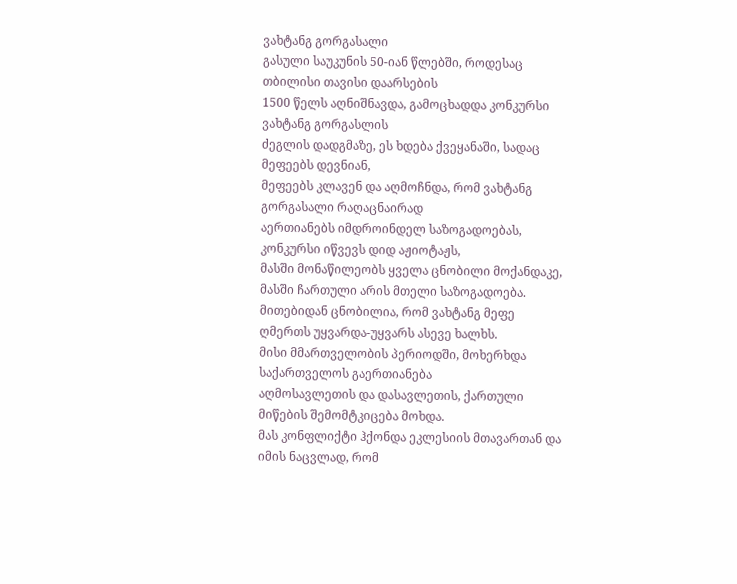ვახტანგ გორგასალი
გასული საუკუნის 50-იან წლებში, როდესაც თბილისი თავისი დაარსების
1500 წელს აღნიშნავდა, გამოცხადდა კონკურსი ვახტანგ გორგასლის
ძეგლის დადგმაზე, ეს ხდება ქვეყანაში, სადაც მეფეებს დევნიან,
მეფეებს კლავენ და აღმოჩნდა, რომ ვახტანგ გორგასალი რაღაცნაირად
აერთიანებს იმდროინდელ საზოგადოებას, კონკურსი იწვევს დიდ აჟიოტაჟს,
მასში მონაწილეობს ყველა ცნობილი მოქანდაკე, მასში ჩართული არის მთელი საზოგადოება.
მითებიდან ცნობილია, რომ ვახტანგ მეფე ღმერთს უყვარდა-უყვარს ასევე ხალხს.
მისი მმართველობის პერიოდში, მოხერხდა საქართველოს გაერთიანება
აღმოსავლეთის და დასავლეთის, ქართული მიწების შემომტკიცება მოხდა.
მას კონფლიქტი ჰქონდა ეკლესიის მთავართან და იმის ნაცვლად, რომ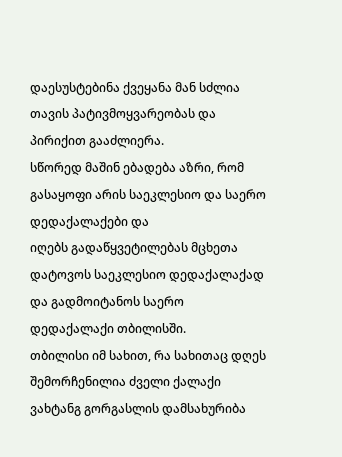დაესუსტებინა ქვეყანა მან სძლია თავის პატივმოყვარეობას და პირიქით გააძლიერა.
სწორედ მაშინ ებადება აზრი, რომ გასაყოფი არის საეკლესიო და საერო დედაქალაქები და
იღებს გადაწყვეტილებას მცხეთა დატოვოს საეკლესიო დედაქალაქად
და გადმოიტანოს საერო დედაქალაქი თბილისში.
თბილისი იმ სახით, რა სახითაც დღეს შემორჩენილია ძველი ქალაქი
ვახტანგ გორგასლის დამსახურიბა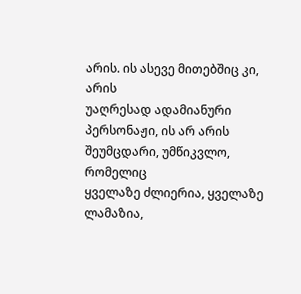არის. ის ასევე მითებშიც კი, არის
უაღრესად ადამიანური პერსონაჟი, ის არ არის შეუმცდარი, უმწიკვლო, რომელიც
ყველაზე ძლიერია, ყველაზე ლამაზია,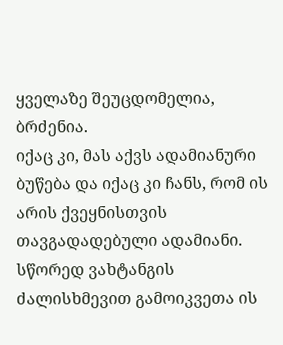ყველაზე შეუცდომელია, ბრძენია.
იქაც კი, მას აქვს ადამიანური ბუწება და იქაც კი ჩანს, რომ ის არის ქვეყნისთვის თავგადადებული ადამიანი.
სწორედ ვახტანგის ძალისხმევით გამოიკვეთა ის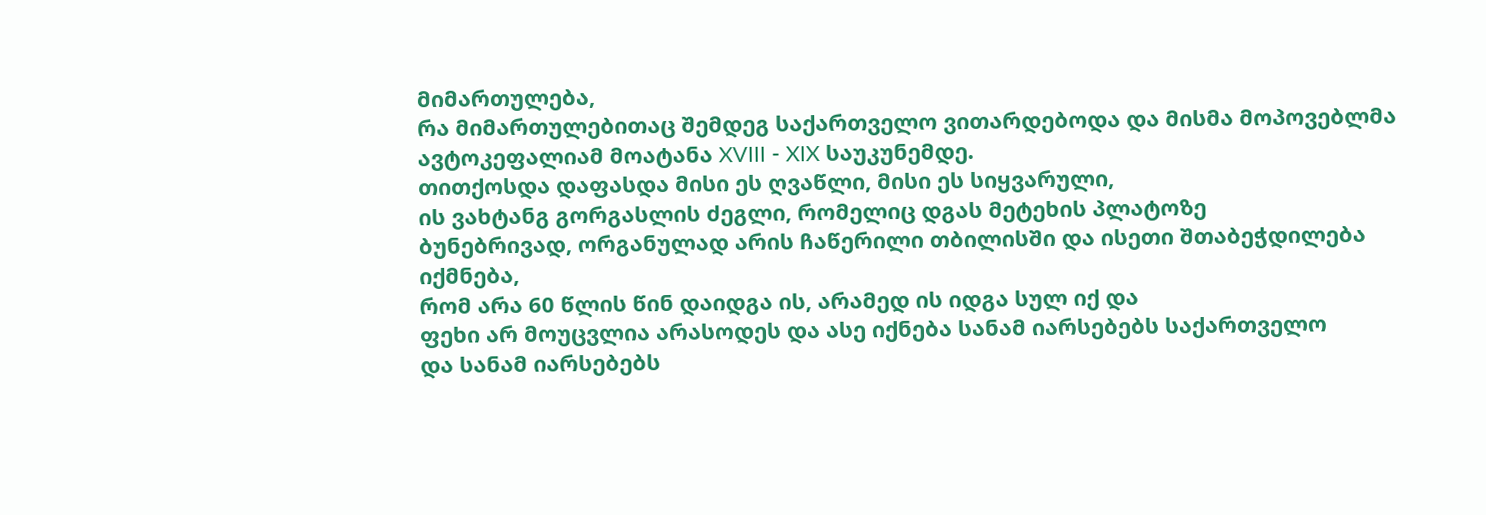მიმართულება,
რა მიმართულებითაც შემდეგ საქართველო ვითარდებოდა და მისმა მოპოვებლმა
ავტოკეფალიამ მოატანა XVIII - XIX საუკუნემდე.
თითქოსდა დაფასდა მისი ეს ღვაწლი, მისი ეს სიყვარული,
ის ვახტანგ გორგასლის ძეგლი, რომელიც დგას მეტეხის პლატოზე
ბუნებრივად, ორგანულად არის ჩაწერილი თბილისში და ისეთი შთაბეჭდილება იქმნება,
რომ არა 60 წლის წინ დაიდგა ის, არამედ ის იდგა სულ იქ და
ფეხი არ მოუცვლია არასოდეს და ასე იქნება სანამ იარსებებს საქართველო
და სანამ იარსებებს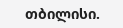თბილისი.